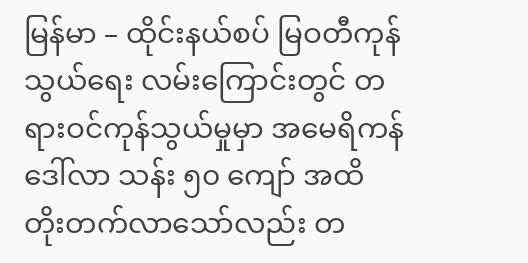မြန်မာ – ထိုင်းနယ်စပ် မြဝတီကုန်သွယ်ရေး လမ်းကြောင်းတွင် တရားဝင်ကုန်သွယ်မှုမှာ အမေရိကန်ဒေါ်လာ သန်း ၅၀ ကျော် အထိ တိုးတက်လာသော်လည်း တ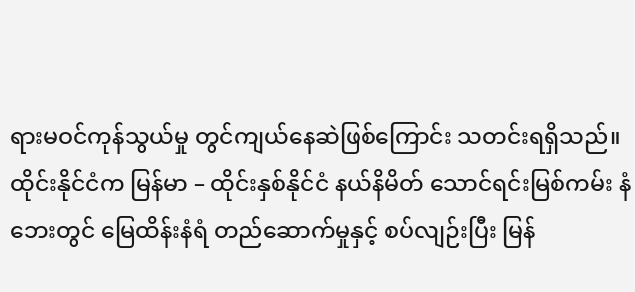ရားမဝင်ကုန်သွယ်မှု တွင်ကျယ်နေဆဲဖြစ်ကြောင်း သတင်းရရှိသည်။
ထိုင်းနိုင်ငံက မြန်မာ – ထိုင်းနှစ်နိုင်ငံ နယ်နိမိတ် သောင်ရင်းမြစ်ကမ်း နံဘေးတွင် မြေထိန်းနံရံ တည်ဆောက်မှုနှင့် စပ်လျဉ်းပြီး မြန်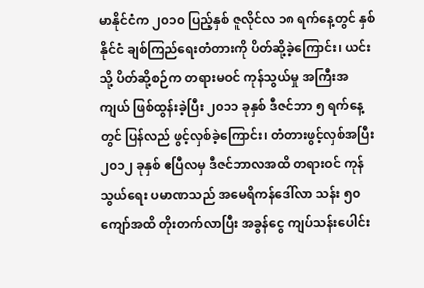မာနိုင်ငံက ၂၀၁၀ ပြည့်နှစ် ဇူလိုင်လ ၁၈ ရက်နေ့တွင် နှစ်နိုင်ငံ ချစ်ကြည်ရေးတံတားကို ပိတ်ဆို့ခဲ့ကြောင်း၊ ယင်းသို့ ပိတ်ဆို့စဉ်က တရားမဝင် ကုန်သွယ်မှု အကြီးအကျယ် ဖြစ်ထွန်းခဲ့ပြီး ၂၀၁၁ ခုနှစ် ဒီဇင်ဘာ ၅ ရက်နေ့တွင် ပြန်လည် ဖွင့်လှစ်ခဲ့ကြောင်း၊ တံတားဖွင့်လှစ်အပြီး ၂၀၁၂ ခုနှစ် ဧပြီလမှ ဒီဇင်ဘာလအထိ တရားဝင် ကုန်သွယ်ရေး ပမာဏသည် အမေရိကန်ဒေါ်လာ သန်း ၅၀ ကျော်အထိ တိုးတက်လာပြီး အခွန်ငွေ ကျပ်သန်းပေါင်း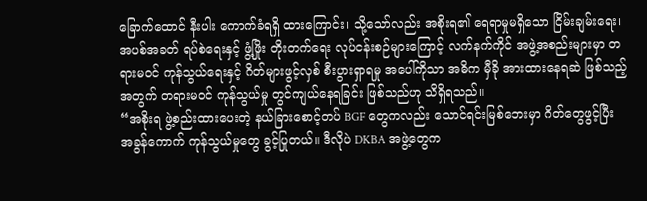ခြောက်ထောင် နီးပါး ကောက်ခံရရှိ ထားကြောင်း၊ သို့သော်လည်း အစိုးရ၏ ရေရာမှုမရှိသော ငြိမ်းချမ်းရေး၊ အပစ်အခတ် ရပ်စဲရေးနှင့် ဖွံ့ဖြိုး တိုးတက်ရေး လုပ်ငန်းစဉ်များကြောင့် လက်နက်ကိုင် အဖွဲ့အစည်းများမှာ တရားမဝင် ကုန်သွယ်ရေးနှင့် ဂိတ်များဖွင့်လှစ် စီးပွားရှာရမှု အပေါ်ကိုသာ အဓိက မှီခို အားထားနေရဆဲ ဖြစ်သည့်အတွက် တရားမဝင် ကုန်သွယ်မှု တွင်ကျယ်နေရခြင်း ဖြစ်သည်ဟု သိရှိရသည်။
“အစိုးရ ဖွဲ့စည်းထားပေးတဲ့ နယ်ခြားစောင့်တပ် BGF တွေကလည်း သောင်ရင်းမြစ်ဘေးမှာ ဂိတ်တွေဖွင့်ပြီး အခွန်ကောက် ကုန်သွယ်မှုတွေ ခွင့်ပြုတယ်။ ဒီလိုပဲ DKBA အဖွဲ့တွေက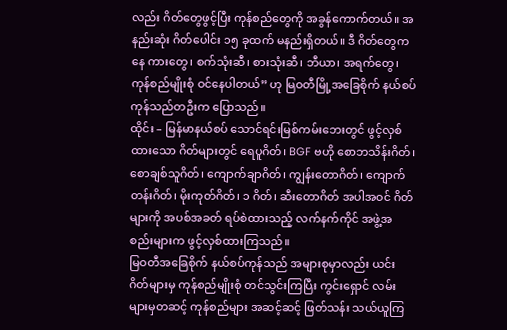လည်း ဂိတ်တွေဖွင့်ပြီး ကုန်စည်တွေကို အခွန်ကောက်တယ်။ အနည်းဆုံး ဂိတ်ပေါင်း ၁၅ ခုထက် မနည်းရှိတယ်။ ဒီ ဂိတ်တွေကနေ ကားတွေ၊ စက်သုံးဆီ၊ စားသုံးဆီ၊ ဘီယာ၊ အရက်တွေ၊ ကုန်စည်မျိုးစုံ ဝင်နေပါတယ်” ဟု မြဝတီမြို့အခြေစိုက် နယ်စပ် ကုန်သည်တဦးက ပြောသည်။
ထိုင်း – မြန်မာနယ်စပ် သောင်ရင်းမြစ်ကမ်းဘေးတွင် ဖွင့်လှစ်ထားသော ဂိတ်များတွင် ရေပူဂိတ်၊ BGF ဗဟို စောဘသိန်းဂိတ်၊ စောချစ်သူဂိတ်၊ ကျောက်ချာဂိတ်၊ ကျွန်းတောဂိတ်၊ ကျောက်တန်းဂိတ်၊ မိုးကုတ်ဂိတ်၊ ၁ ဂိတ်၊ ဆီးတောဂိတ် အပါအဝင် ဂိတ်များကို အပစ်အခတ် ရပ်စဲထားသည့် လက်နက်ကိုင် အဖွဲ့အစည်းများက ဖွင့်လှစ်ထားကြသည်။
မြဝတီအခြေစိုက် နယ်စပ်ကုန်သည် အများစုမှာလည်း ယင်းဂိတ်များမှ ကုန်စည်မျိုးစုံ တင်သွင်းကြပြီး ကွင်းရှောင် လမ်းများမှတဆင့် ကုန်စည်များ အဆင့်ဆင့် ဖြတ်သန်း သယ်ယူကြ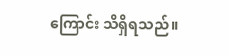ကြောင်း သိရှိရသည်။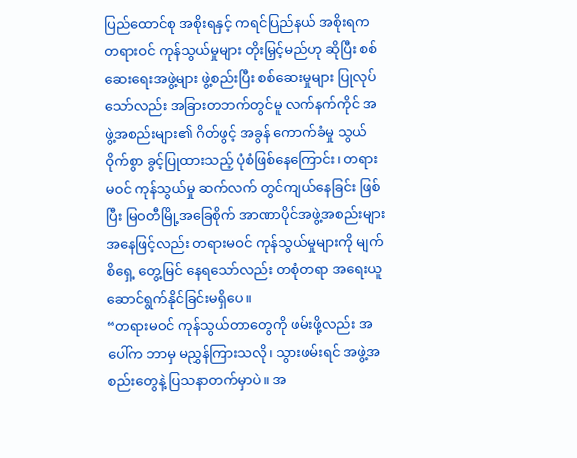ပြည်ထောင်စု အစိုးရနှင့် ကရင်ပြည်နယ် အစိုးရက တရားဝင် ကုန်သွယ်မှုများ တိုးမြှင့်မည်ဟု ဆိုပြီး စစ်ဆေးရေးအဖွဲ့များ ဖွဲ့စည်းပြီး စစ်ဆေးမှုများ ပြုလုပ်သော်လည်း အခြားတဘက်တွင်မူ လက်နက်ကိုင် အဖွဲ့အစည်းများ၏ ဂိတ်ဖွင့် အခွန် ကောက်ခံမှု သွယ်ဝိုက်စွာ ခွင့်ပြုထားသည့် ပုံစံဖြစ်နေကြောင်း၊ တရားမဝင် ကုန်သွယ်မှု ဆက်လက် တွင်ကျယ်နေခြင်း ဖြစ်ပြီး မြဝတီမြို့အခြေစိုက် အာဏာပိုင်အဖွဲ့အစည်းများ အနေဖြင့်လည်း တရားမဝင် ကုန်သွယ်မှုများကို မျက်စိရှေ့ တွေ့မြင် နေရသော်လည်း တစုံတရာ အရေးယူ ဆောင်ရွက်နိုင်ခြင်းမရှိပေ။
“တရားမဝင် ကုန်သွယ်တာတွေကို ဖမ်းဖို့လည်း အပေါ်က ဘာမှ မညွှန်ကြားသလို၊ သွားဖမ်းရင် အဖွဲ့အစည်းတွေနဲ့ ပြသနာတက်မှာပဲ။ အ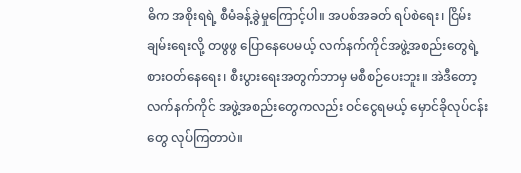ဓိက အစိုးရရဲ့ စီမံခန့်ခွဲမှုကြောင့်ပါ။ အပစ်အခတ် ရပ်စဲရေး၊ ငြိမ်းချမ်းရေးလို့ တဖွဖွ ပြောနေပေမယ့် လက်နက်ကိုင်အဖွဲ့အစည်းတွေရဲ့ စားဝတ်နေရေး၊ စီးပွားရေးအတွက်ဘာမှ မစီစဉ်ပေးဘူး။ အဲဒီတော့ လက်နက်ကိုင် အဖွဲ့အစည်းတွေကလည်း ဝင်ငွေရမယ့် မှောင်ခိုလုပ်ငန်းတွေ လုပ်ကြတာပဲ။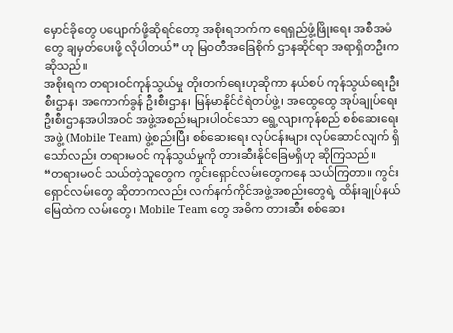မှောင်ခိုတွေ ပပျောက်ဖို့ဆိုရင်တော့ အစိုးရဘက်က ရေရှည်ဖွံ့ဖြိုးရေး အစီအမံတွေ ချမှတ်ပေးဖို့ လိုပါတယ်” ဟု မြဝတီအခြေစိုက် ဌာနဆိုင်ရာ အရာရှိတဦးက ဆိုသည်။
အစိုးရက တရားဝင်ကုန်သွယ်မှု တိုးတက်ရေးဟုဆိုကာ နယ်စပ် ကုန်သွယ်ရေးဦးစီးဌာန၊ အကောက်ခွန် ဦးစီးဌာန၊ မြန်မာနိုင်ငံရဲတပ်ဖွဲ့၊ အထွေထွေ အုပ်ချုပ်ရေး ဦးစီးဌာနအပါအဝင် အဖွဲ့အစည်းများပါဝင်သော ရွေ့လျားကုန်စည် စစ်ဆေးရေးအဖွဲ့ (Mobile Team) ဖွဲ့စည်းပြီး စစ်ဆေးရေး လုပ်ငန်းများ လုပ်ဆောင်လျက် ရှိသော်လည်း တရားမဝင် ကုန်သွယ်မှုကို တားဆီးနိုင်ခြေမရှိဟု ဆိုကြသည်။
“တရားမဝင် သယ်တဲ့သူတွေက ကွင်းရှောင်လမ်းတွေကနေ သယ်ကြတာ။ ကွင်းရှောင်လမ်းတွေ ဆိုတာကလည်း လက်နက်ကိုင်အဖွဲ့အစည်းတွေရဲ့ ထိန်းချုပ်နယ်မြေထဲက လမ်းတွေ၊ Mobile Team တွေ အဓိက တားဆီး စစ်ဆေး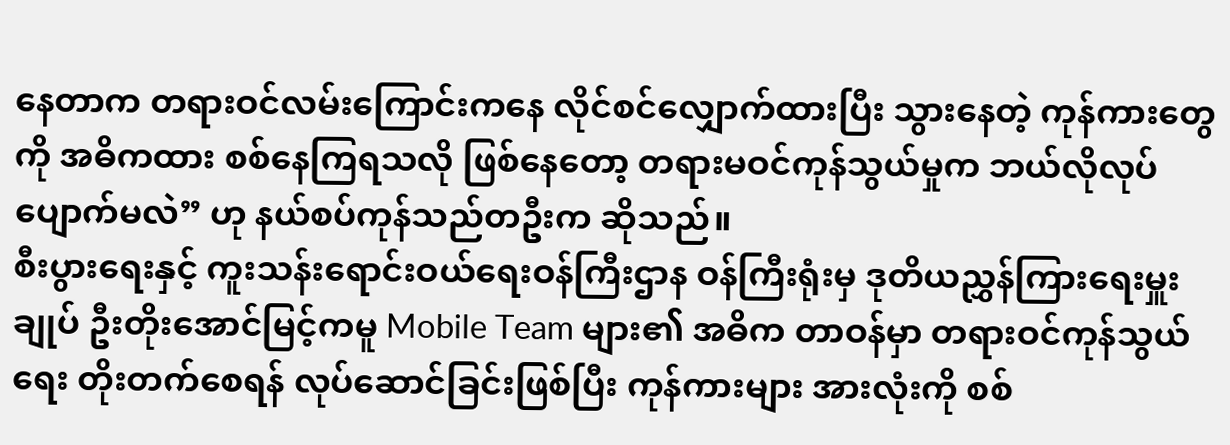နေတာက တရားဝင်လမ်းကြောင်းကနေ လိုင်စင်လျှောက်ထားပြီး သွားနေတဲ့ ကုန်ကားတွေကို အဓိကထား စစ်နေကြရသလို ဖြစ်နေတော့ တရားမဝင်ကုန်သွယ်မှုက ဘယ်လိုလုပ်ပျောက်မလဲ” ဟု နယ်စပ်ကုန်သည်တဦးက ဆိုသည်။
စီးပွားရေးနှင့် ကူးသန်းရောင်းဝယ်ရေးဝန်ကြီးဌာန ဝန်ကြီးရုံးမှ ဒုတိယညွှန်ကြားရေးမှူးချုပ် ဦးတိုးအောင်မြင့်ကမူ Mobile Team များ၏ အဓိက တာဝန်မှာ တရားဝင်ကုန်သွယ်ရေး တိုးတက်စေရန် လုပ်ဆောင်ခြင်းဖြစ်ပြီး ကုန်ကားများ အားလုံးကို စစ်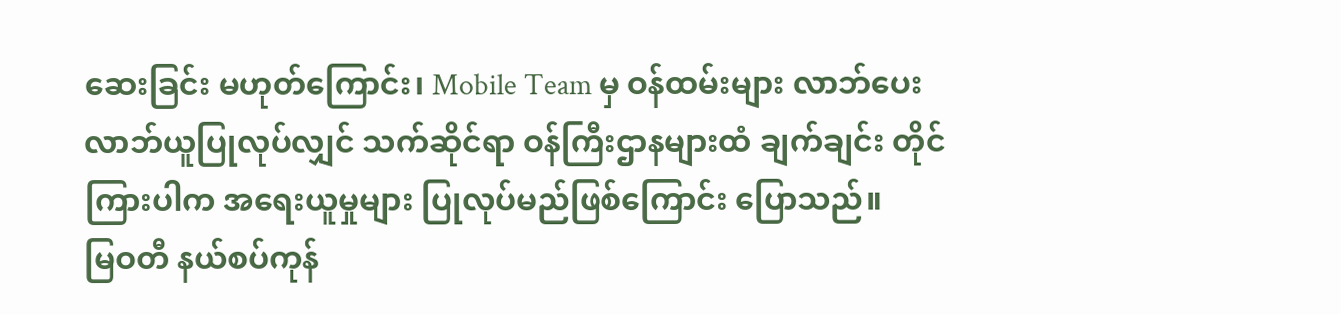ဆေးခြင်း မဟုတ်ကြောင်း၊ Mobile Team မှ ဝန်ထမ်းများ လာဘ်ပေးလာဘ်ယူပြုလုပ်လျှင် သက်ဆိုင်ရာ ဝန်ကြီးဌာနများထံ ချက်ချင်း တိုင်ကြားပါက အရေးယူမှုများ ပြုလုပ်မည်ဖြစ်ကြောင်း ပြောသည်။
မြဝတီ နယ်စပ်ကုန်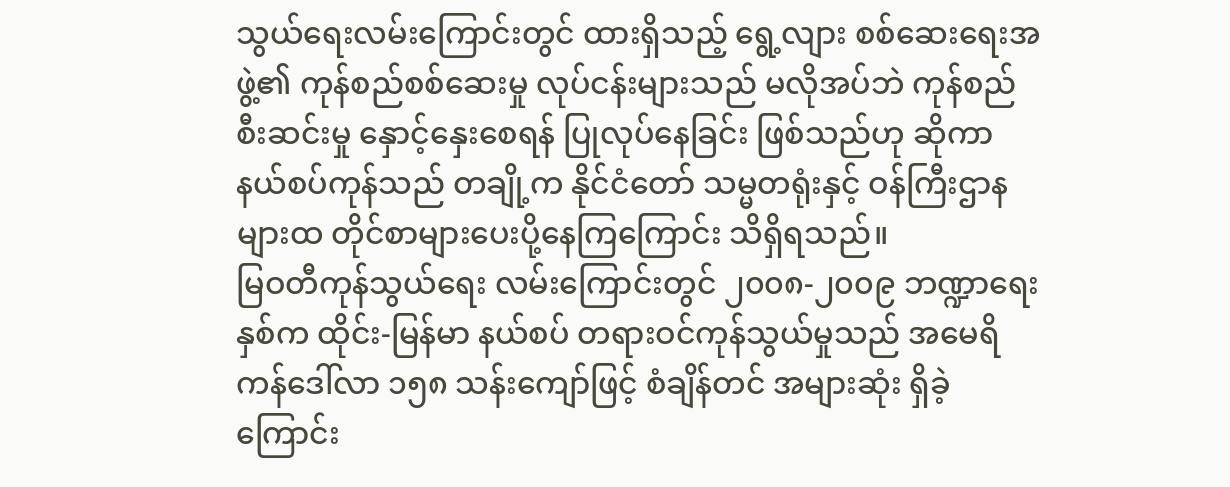သွယ်ရေးလမ်းကြောင်းတွင် ထားရှိသည့် ရွေ့လျား စစ်ဆေးရေးအဖွဲ့၏ ကုန်စည်စစ်ဆေးမှု လုပ်ငန်းများသည် မလိုအပ်ဘဲ ကုန်စည်စီးဆင်းမှု နှောင့်နှေးစေရန် ပြုလုပ်နေခြင်း ဖြစ်သည်ဟု ဆိုကာ နယ်စပ်ကုန်သည် တချို့က နိုင်ငံတော် သမ္မတရုံးနှင့် ဝန်ကြီးဌာနများထ တိုင်စာများပေးပို့နေကြကြောင်း သိရှိရသည်။
မြဝတီကုန်သွယ်ရေး လမ်းကြောင်းတွင် ၂၀၀၈-၂၀၀၉ ဘဏ္ဍာရေးနှစ်က ထိုင်း-မြန်မာ နယ်စပ် တရားဝင်ကုန်သွယ်မှုသည် အမေရိကန်ဒေါ်လာ ၁၅၈ သန်းကျော်ဖြင့် စံချိန်တင် အများဆုံး ရှိခဲ့ကြောင်း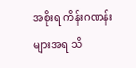အစိုးရ ကိန်းဂဏန်းများအရ သိ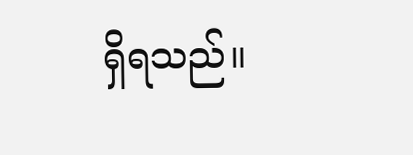ရှိရသည်။